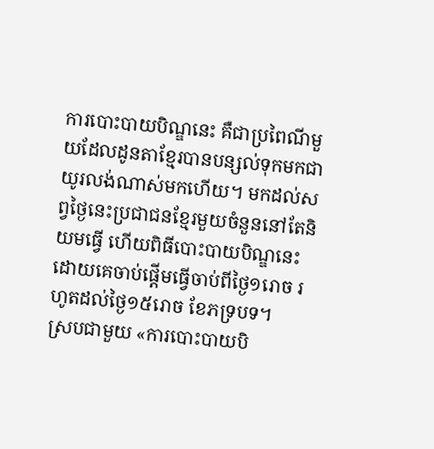ការបោះបាយបិណ្ឌនេះ គឺជាប្រពៃណីមួយដែលដូនតាខ្មែរបានបន្សល់ទុកមកជាយូរលង់ណាស់មកហើយ។ មកដល់សព្វថ្ងៃនេះប្រជាជនខ្មែរមួយចំនួននៅតែនិយមធ្វើ ហើយពិធីបោះបាយបិណ្ឌនេះ ដោយគេចាប់ផ្ដើមធ្វើចាប់ពីថ្ងៃ១រោច រហូតដល់ថ្ងៃ១៥រោច ខែភទ្របទ។
ស្របជាមួយ «ការបោះបាយបិ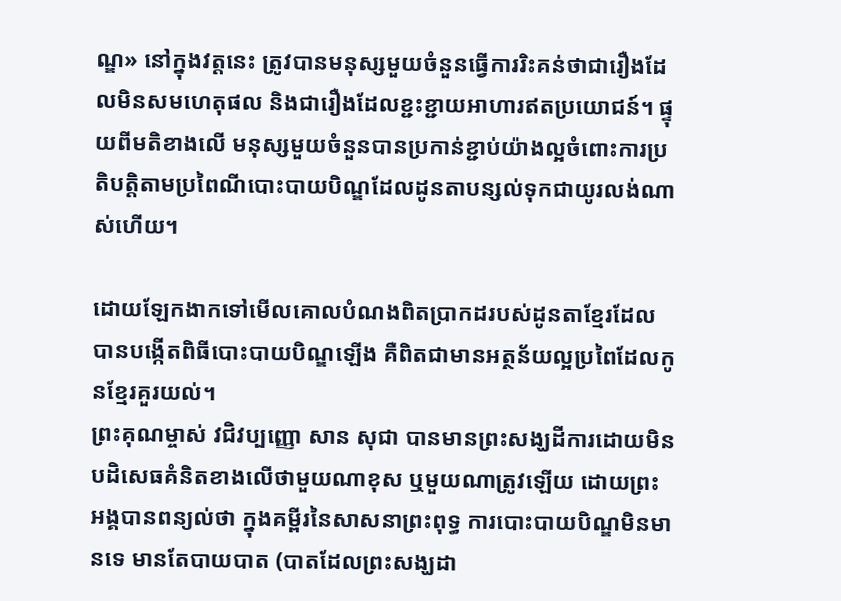ណ្ឌ» នៅក្នុងវត្តនេះ ត្រូវបានមនុស្សមួយចំនួនធ្វើការរិះគន់ថាជារឿងដែលមិនសមហេតុផល និងជារឿងដែលខ្ជះខ្ជាយអាហារឥតប្រយោជន៍។ ផ្ទុយពីមតិខាងលើ មនុស្សមួយចំនួនបានប្រកាន់ខ្ជាប់យ៉ាងល្អចំពោះការប្រតិបត្តិតាមប្រពៃណីបោះបាយបិណ្ឌដែលដូនតាបន្សល់ទុកជាយូរលង់ណាស់ហើយ។

ដោយឡែកងាកទៅមើលគោលបំណងពិតប្រាកដរបស់ដូនតាខ្មែរដែលបានបង្កើតពិធីបោះបាយបិណ្ឌឡើង គឺពិតជាមានអត្ថន័យល្អប្រពៃដែលកូនខ្មែរគួរយល់។
ព្រះគុណម្ចាស់ វជិវប្បញ្ញោ សាន សុជា បានមានព្រះសង្ឃដីការដោយមិនបដិសេធគំនិតខាងលើថាមួយណាខុស ឬមួយណាត្រូវឡើយ ដោយព្រះអង្គបានពន្យល់ថា ក្នុងគម្ពីរនៃសាសនាព្រះពុទ្ធ ការបោះបាយបិណ្ឌមិនមានទេ មានតែបាយបាត (បាតដែលព្រះសង្ឃដា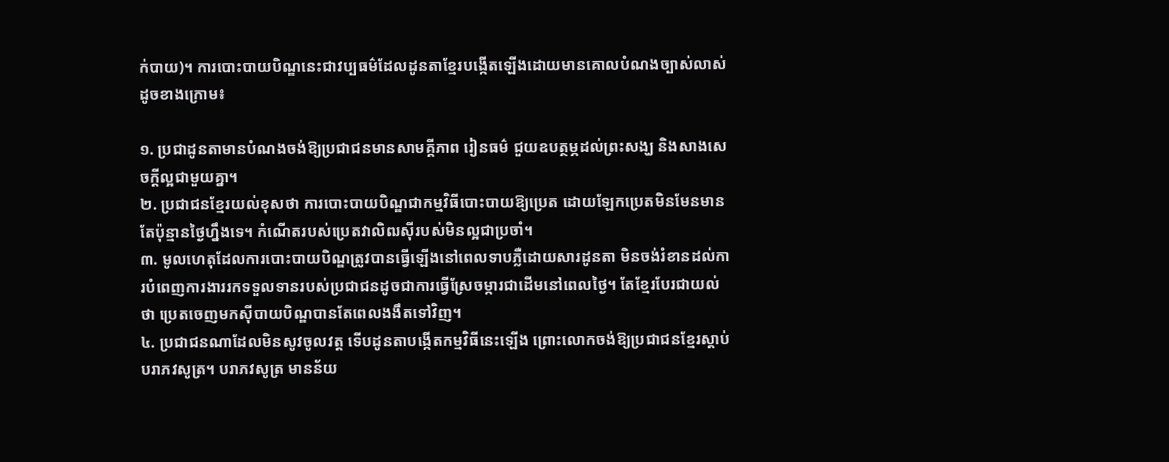ក់បាយ)។ ការបោះបាយបិណ្ឌនេះជាវប្បធម៌ដែលដូនតាខ្មែរបង្កើតឡើងដោយមានគោលបំណងច្បាស់លាស់ដូចខាងក្រោម៖

១. ប្រជាដូនតាមានបំណងចង់ឱ្យប្រជាជនមានសាមគ្គីភាព រៀនធម៌ ជួយឧបត្ថម្ភដល់ព្រះសង្ឃ និងសាងសេចក្ដីល្អជាមួយគ្នា។
២. ប្រជាជនខ្មែរយល់ខុសថា ការបោះបាយបិណ្ឌជាកម្មវិធីបោះបាយឱ្យប្រេត ដោយឡែកប្រេតមិនមែនមានតែប៉ុន្មានថ្ងៃហ្នឹងទេ។ កំណើតរបស់ប្រេតវាលិឍស៊ីរបស់មិនល្អជាប្រចាំ។
៣. មូលហេតុដែលការបោះបាយបិណ្ឌត្រូវបានធ្វើឡើងនៅពេលទាបភ្លឺដោយសារដូនតា មិនចង់រំខានដល់ការបំពេញការងាររកទទួលទានរបស់ប្រជាជនដូចជាការធ្វើស្រែចម្ការជាដើមនៅពេលថ្ងៃ។ តែខ្មែរបែរជាយល់ថា ប្រេតចេញមកស៊ីបាយបិណ្ឌបានតែពេលងងឹតទៅវិញ។
៤. ប្រជាជនណាដែលមិនសូវចូលវត្ត ទើបដូនតាបង្កើតកម្មវិធីនេះឡើង ព្រោះលោកចង់ឱ្យប្រជាជនខ្មែរស្តាប់បរាភវសូត្រ។ បរាភវសូត្រ មានន័យ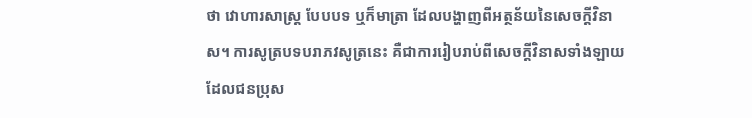ថា វោហារសាស្ត្រ បែបបទ ឬក៏មាត្រា ដែលបង្ហាញពីអត្ថន័យនៃសេចក្ដីវិនាស។ ការសូត្របទបរាភវសូត្រនេះ គឺជាការរៀបរាប់ពីសេចក្ដីវិនាសទាំងឡាយ ដែលជនប្រុស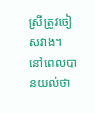ស្រីត្រូវចៀសវាង។ នៅពេលបានយល់ថា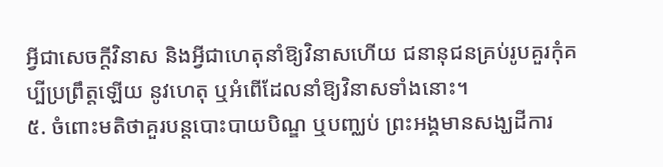អ្វីជាសេចក្ដីវិនាស និងអ្វីជាហេតុនាំឱ្យវិនាសហើយ ជនានុជនគ្រប់រូបគួរកុំគប្បីប្រព្រឹត្តឡើយ នូវហេតុ ឬអំពើដែលនាំឱ្យវិនាសទាំងនោះ។
៥. ចំពោះមតិថាគួរបន្តបោះបាយបិណ្ឌ ឬបញ្ឈប់ ព្រះអង្គមានសង្ឃដីការ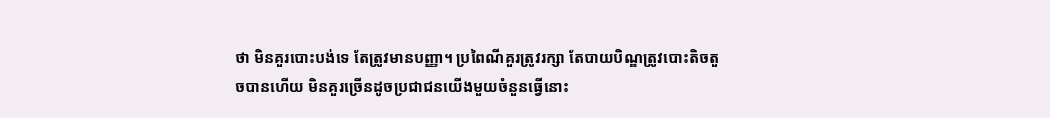ថា មិនគួរបោះបង់ទេ តែត្រូវមានបញ្ញា។ ប្រពៃណីគួរត្រូវរក្សា តែបាយបិណ្ឌត្រូវបោះតិចតួចបានហើយ មិនគួរច្រើនដូចប្រជាជនយើងមួយចំនួនធ្វើនោះ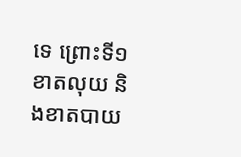ទេ ព្រោះទី១ខាតលុយ និងខាតបាយ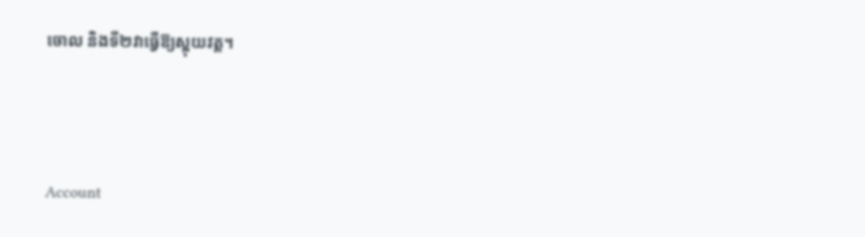ចោល និងទី២វាធ្វើឱ្យស្អុយវត្ត។




Account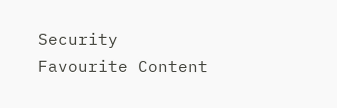Security
Favourite Content